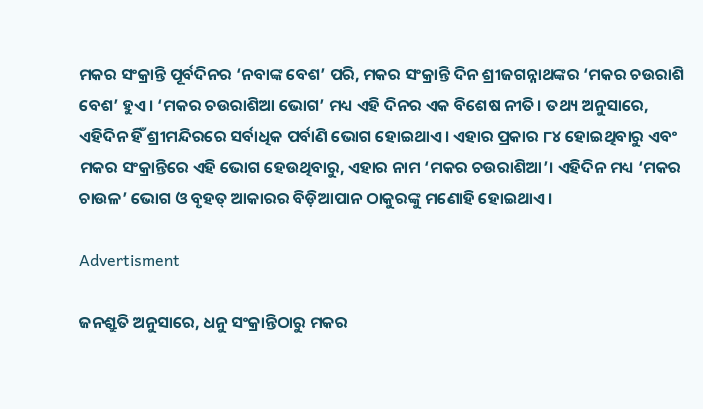ମକର ସଂକ୍ରାନ୍ତି ପୂର୍ବଦିନର ‘ନବାଙ୍କ ବେଶ’ ପରି, ମକର ସଂକ୍ରାନ୍ତି ଦିନ ଶ୍ରୀଜଗନ୍ନାଥଙ୍କର ‘ମକର ଚଉରାଶି ବେଶ’ ହୁଏ। ‘ମକର ଚଉରାଶିଆ ଭୋଗ’ ମଧ୍ୟ ଏହି ଦିନର ଏକ ବିଶେଷ ନୀତି। ତଥ୍ୟ ଅନୁସାରେ, ଏହିଦିନ ହିଁ ଶ୍ରୀମନ୍ଦିରରେ ସର୍ବାଧିକ ପର୍ବାଣି ଭୋଗ ହୋଇଥାଏ। ଏହାର ପ୍ରକାର ୮୪ ହୋଇଥିବାରୁ ଏବଂ ମକର ସଂକ୍ରାନ୍ତିରେ ଏହି ଭୋଗ ହେଉଥିବାରୁ, ଏହାର ନାମ ‘ମକର ଚଉରାଶିଆ’। ଏହିଦିନ ମଧ୍ୟ ‘ମକର ଚାଉଳ’ ଭୋଗ ଓ ବୃହତ୍ ଆକାରର ବିଡ଼ିଆପାନ ଠାକୁରଙ୍କୁ ମଣୋହି ହୋଇଥାଏ।

Advertisment

ଜନଶ୍ରୁତି ଅନୁସାରେ, ଧନୁ ସଂକ୍ରାନ୍ତିଠାରୁ ମକର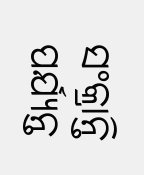ସଂକ୍ରାନ୍ତି ପର୍ଯ୍ୟନ୍ତ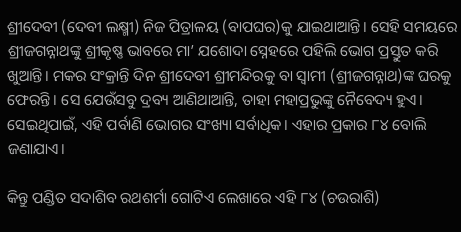ଶ୍ରୀଦେବୀ (ଦେବୀ ଲକ୍ଷ୍ମୀ) ନିଜ ପିତ୍ରାଳୟ (ବାପଘର)କୁ ଯାଇଥାଆନ୍ତି। ସେହି ସମୟରେ ଶ୍ରୀଜଗନ୍ନାଥଙ୍କୁ ଶ୍ରୀକୃଷ୍ଣ ଭାବରେ ମା’ ଯଶୋଦା ସ୍ନେହରେ ପହିଲି ଭୋଗ ପ୍ରସ୍ତୁତ କରି ଖୁଆନ୍ତି। ମକର ସଂକ୍ରାନ୍ତି ଦିନ ଶ୍ରୀଦେବୀ ଶ୍ରୀମନ୍ଦିରକୁ ବା ସ୍ୱାମୀ (ଶ୍ରୀଜଗନ୍ନାଥ)ଙ୍କ ଘରକୁ ଫେରନ୍ତି। ସେ ଯେଉଁସବୁ ଦ୍ରବ୍ୟ ଆଣିଥାଆନ୍ତି, ତାହା ମହାପ୍ରଭୁଙ୍କୁ ନୈବେଦ୍ୟ ହୁଏ। ସେଇଥିପାଇଁ, ଏହି ପର୍ବାଣି ଭୋଗର ସଂଖ୍ୟା ସର୍ବାଧିକ। ଏହାର ପ୍ରକାର ୮୪ ବୋଲି ଜଣାଯାଏ।

କିନ୍ତୁ ପଣ୍ଡିତ ସଦାଶିବ ରଥଶର୍ମା ଗୋଟିଏ ଲେଖାରେ ଏହି ୮୪ (ଚଉରାଶି)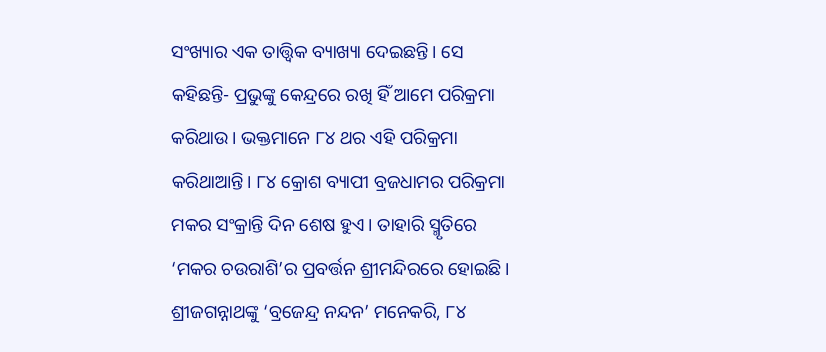ସଂଖ୍ୟାର ଏକ ତାତ୍ତ୍ୱିକ ବ୍ୟାଖ୍ୟା ଦେଇଛନ୍ତି। ସେ କହିଛନ୍ତି- ପ୍ରଭୁଙ୍କୁ କେନ୍ଦ୍ରରେ ରଖି ହିଁ ଆମେ ପରିକ୍ରମା କରିଥାଉ। ଭକ୍ତମାନେ ୮୪ ଥର ଏହି ପରିକ୍ରମା କରିଥାଆନ୍ତି। ୮୪ କ୍ରୋଶ ବ୍ୟାପୀ ବ୍ରଜଧାମର ପରିକ୍ରମା ମକର ସଂକ୍ରାନ୍ତି ଦିନ ଶେଷ ହୁଏ। ତାହାରି ସ୍ମୃତିରେ ‘ମକର ଚଉରାଶି’ର ପ୍ରବର୍ତ୍ତନ ଶ୍ରୀମନ୍ଦିରରେ ହୋଇଛି। ଶ୍ରୀଜଗନ୍ନାଥଙ୍କୁ ‘ବ୍ରଜେନ୍ଦ୍ର ନନ୍ଦନ’ ମନେକରି, ୮୪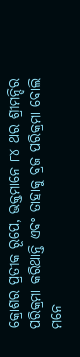କ୍ରୋଶର ପ୍ରତୀକ ରୂପେ, ଭକ୍ତମାନେ ୮୪ ଥର ଶ୍ରୀମନ୍ଦିର ପରିକ୍ରମା କରିଥାନ୍ତି ଏବଂ ତାହାକୁ ବ୍ରଜ ପରିକ୍ରମା ବୋଲି ମନେ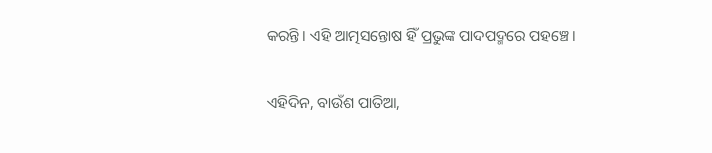କରନ୍ତି। ଏହି ଆତ୍ମସନ୍ତୋଷ ହିଁ ପ୍ରଭୁଙ୍କ ପାଦପଦ୍ମରେ ପହଞ୍ଚେ।

ଏହିଦିନ, ବାଉଁଶ ପାତିଆ,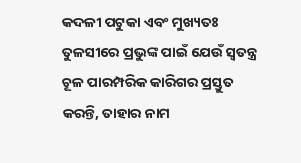କଦଳୀ ପଟୁକା ଏବଂ ମୁଖ୍ୟତଃ ତୁଳସୀରେ ପ୍ରଭୁଙ୍କ ପାଇଁ ଯେଉଁ ସ୍ୱତନ୍ତ୍ର ଚୂଳ ପାରମ୍ପରିକ କାରିଗର ପ୍ରସ୍ତୁତ କରନ୍ତି, ତାହାର ନାମ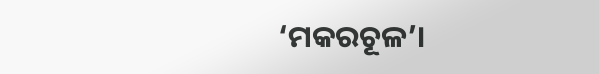‘ମକରଚୂଳ’।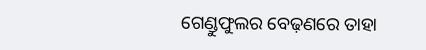ଗେଣ୍ଡୁଫୁଲର ବେଢ଼ଣରେ ତାହା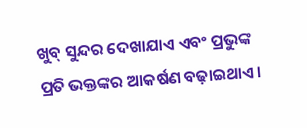ଖୁବ୍ ସୁନ୍ଦର ଦେଖାଯାଏ ଏବଂ ପ୍ରଭୁଙ୍କ ପ୍ରତି ଭକ୍ତଙ୍କର ଆକର୍ଷଣ ବଢ଼ାଇଥାଏ।